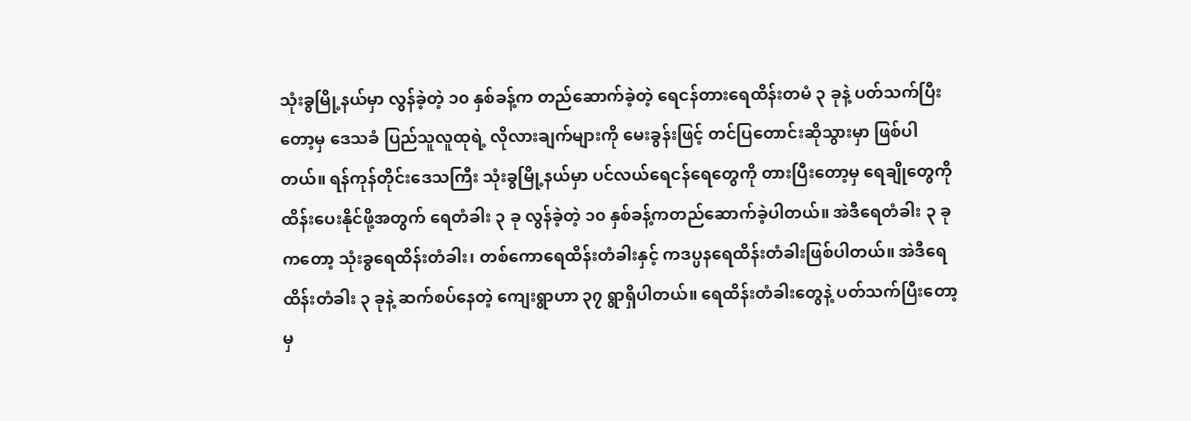သုံးခွမြို့နယ်မှာ လွန်ခဲ့တဲ့ ၁၀ နှစ်ခန့်က တည်ဆောက်ခဲ့တဲ့ ရေငန်တားရေထိန်းတမံ ၃ ခုနဲ့ ပတ်သက်ပြီးတော့မှ ဒေသခံ ပြည်သူလူထုရဲ့ လိုလားချက်များကို မေးခွန်းဖြင့် တင်ပြတောင်းဆိုသွားမှာ ဖြစ်ပါတယ်။ ရန်ကုန်တိုင်းဒေသကြီး သုံးခွမြို့နယ်မှာ ပင်လယ်ရေငန်ရေတွေကို တားပြီးတော့မှ ရေချိုတွေကိုထိန်းပေးနိုင်ဖို့အတွက် ရေတံခါး ၃ ခု လွန်ခဲ့တဲ့ ၁၀ နှစ်ခန့်ကတည်ဆောက်ခဲ့ပါတယ်။ အဲဒီရေတံခါး ၃ ခုကတော့ သုံးခွရေထိန်းတံခါး၊ တစ်ကောရေထိန်းတံခါးနှင့် ကဒပ္ပနရေထိန်းတံခါးဖြစ်ပါတယ်။ အဲဒီရေထိန်းတံခါး ၃ ခုနဲ့ ဆက်စပ်နေတဲ့ ကျေးရွာဟာ ၃၇ ရွာရှိပါတယ်။ ရေထိန်းတံခါးတွေနဲ့ ပတ်သက်ပြီးတော့မှ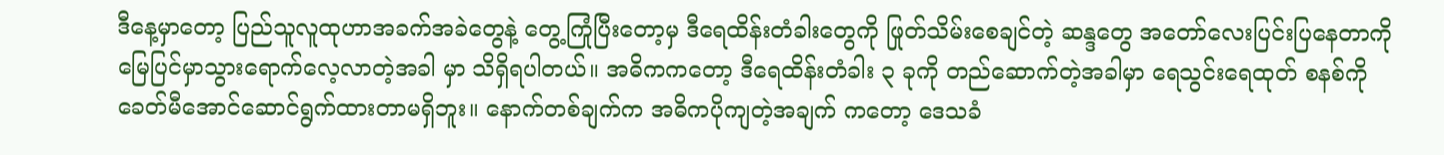ဒီနေ့မှာတော့ ပြည်သူလူထုဟာအခက်အခဲတွေနဲ့ တွေ့ကြုံပြီးတော့မှ ဒီရေထိန်းတံခါးတွေကို ဖြုတ်သိမ်းစေချင်တဲ့ ဆန္ဒတွေ အတော်လေးပြင်းပြနေတာကို မြေပြင်မှာသွားရောက်လေ့လာတဲ့အခါ မှာ သိရှိရပါတယ်။ အဓိကကတော့ ဒီရေထိန်းတံခါး ၃ ခုကို တည်ဆောက်တဲ့အခါမှာ ရေသွင်းရေထုတ် စနစ်ကို ခေတ်မီအောင်ဆောင်ရွက်ထားတာမရှိဘူး။ နောက်တစ်ချက်က အဓိကပိုကျတဲ့အချက် ကတော့ ဒေသခံ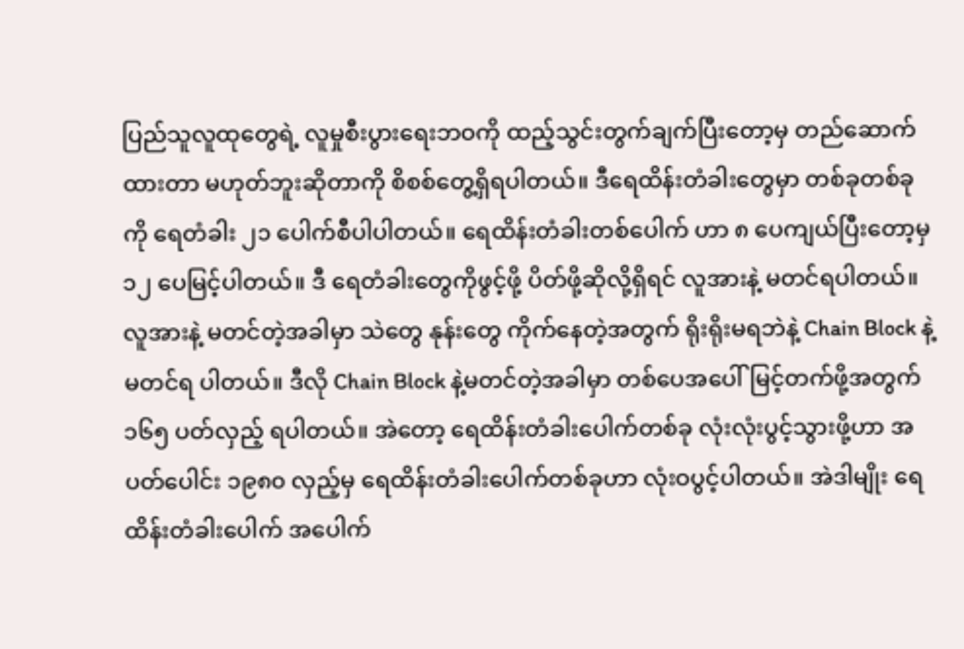ပြည်သူလူထုတွေရဲ့ လူမှုစီးပွားရေးဘဝကို ထည့်သွင်းတွက်ချက်ပြီးတော့မှ တည်ဆောက်ထားတာ မဟုတ်ဘူးဆိုတာကို စိစစ်တွေ့ရှိရပါတယ်။ ဒီရေထိန်းတံခါးတွေမှာ တစ်ခုတစ်ခုကို ရေတံခါး ၂၁ ပေါက်စီပါပါတယ်။ ရေထိန်းတံခါးတစ်ပေါက် ဟာ ၈ ပေကျယ်ပြီးတော့မှ ၁၂ ပေမြင့်ပါတယ်။ ဒီ ရေတံခါးတွေကိုဖွင့်ဖို့ ပိတ်ဖို့ဆိုလို့ရှိရင် လူအားနဲ့ မတင်ရပါတယ်။ လူအားနဲ့ မတင်တဲ့အခါမှာ သဲတွေ နုန်းတွေ ကိုက်နေတဲ့အတွက် ရိုးရိုးမရဘဲနဲ့ Chain Block နဲ့ မတင်ရ ပါတယ်။ ဒီလို Chain Block နဲ့မတင်တဲ့အခါမှာ တစ်ပေအပေါ်မြင့်တက်ဖို့အတွက် ၁၆၅ ပတ်လှည့် ရပါတယ်။ အဲတော့ ရေထိန်းတံခါးပေါက်တစ်ခု လုံးလုံးပွင့်သွားဖို့ဟာ အပတ်ပေါင်း ၁၉၈၀ လှည့်မှ ရေထိန်းတံခါးပေါက်တစ်ခုဟာ လုံးဝပွင့်ပါတယ်။ အဲဒါမျိုး ရေထိန်းတံခါးပေါက် အပေါက်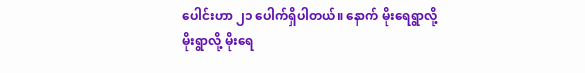ပေါင်းဟာ ၂၁ ပေါက်ရှိပါတယ်။ နောက် မိုးရေရွာလို့ မိုးရွာလို့ မိုးရေ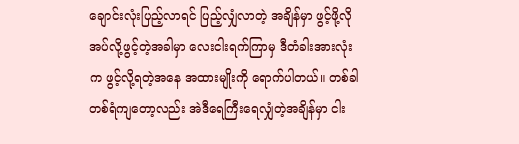ချောင်းလုံးပြည့်လာရင် ပြည့်လျှံလာတဲ့ အချိန်မှာ ဖွင့်ဖို့လိုအပ်လို့ဖွင့်တဲ့အခါမှာ လေးငါးရက်ကြာမှ ဒီတံခါးအားလုံးက ဖွင့်လို့ရတဲ့အနေ အထားမျိုးကို ရောက်ပါတယ်။ တစ်ခါတစ်ရံကျတော့လည်း အဲဒီရေကြီးရေလျှံတဲ့အချိန်မှာ ငါး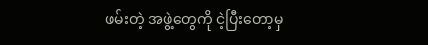ဖမ်းတဲ့ အဖွဲ့တွေကို ငဲ့ပြီးတော့မှ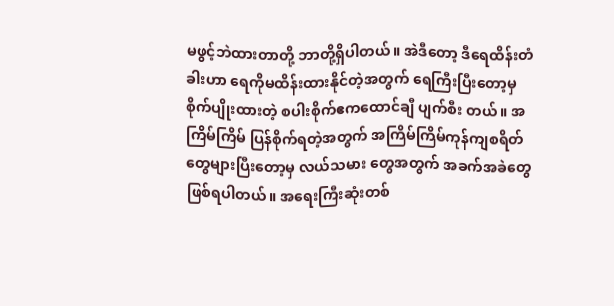မဖွင့်ဘဲထားတာတို့ ဘာတို့ရှိပါတယ်။ အဲဒီတော့ ဒီရေထိန်းတံခါးဟာ ရေကိုမထိန်းထားနိုင်တဲ့အတွက် ရေကြီးပြီးတော့မှ စိုက်ပျိုးထားတဲ့ စပါးစိုက်ဧကထောင်ချီ ပျက်စီး တယ်။ အကြိမ်ကြိမ် ပြန်စိုက်ရတဲ့အတွက် အကြိမ်ကြိမ်ကုန်ကျစရိတ်တွေများပြီးတော့မှ လယ်သမား တွေအတွက် အခက်အခဲတွေ ဖြစ်ရပါတယ်။ အရေးကြီးဆုံးတစ်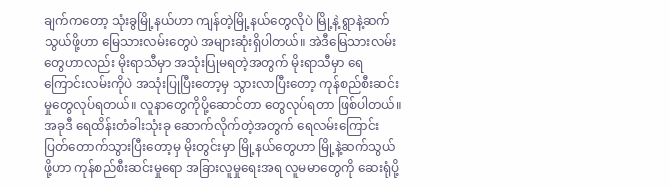ချက်ကတော့ သုံးခွမြို့နယ်ဟာ ကျန်တဲ့မြို့နယ်တွေလိုပဲ မြို့နဲ့ ရွာနဲ့ဆက်သွယ်ဖို့ဟာ မြေသားလမ်းတွေပဲ အများဆုံးရှိပါတယ်။ အဲဒီမြေသားလမ်းတွေဟာလည်း မိုးရာသီမှာ အသုံးပြုမရတဲ့အတွက် မိုးရာသီမှာ ရေကြောင်းလမ်းကိုပဲ အသုံးပြုပြီးတော့မှ သွားလာပြီးတော့ ကုန်စည်စီးဆင်းမှုတွေလုပ်ရတယ်။ လူနာတွေကိုပို့ဆောင်တာ တွေလုပ်ရတာ ဖြစ်ပါတယ်။ အခုဒီ ရေထိန်းတံခါးသုံးခု ဆောက်လိုက်တဲ့အတွက် ရေလမ်းကြောင်း ပြတ်တောက်သွားပြီးတော့မှ မိုးတွင်းမှာ မြို့နယ်တွေဟာ မြို့နဲ့ဆက်သွယ်ဖို့ဟာ ကုန်စည်စီးဆင်းမှုရော အခြားလူမှုရေးအရ လူမမာတွေကို ဆေးရုံပို့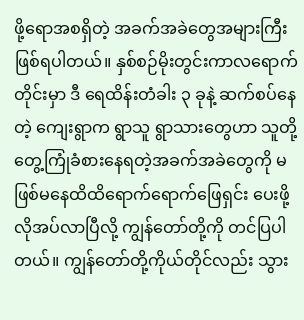ဖို့ရောအစရှိတဲ့ အခက်အခဲတွေအများကြီး ဖြစ်ရပါတယ်။ နှစ်စဉ်မိုးတွင်းကာလရောက်တိုင်းမှာ ဒီ ရေထိန်းတံခါး ၃ ခုနဲ့ ဆက်စပ်နေတဲ့ ကျေးရွာက ရွာသူ ရွာသားတွေဟာ သူတို့တွေ့ကြုံခံစားနေရတဲ့အခက်အခဲတွေကို မဖြစ်မနေထိထိရောက်ရောက်ဖြေရှင်း ပေးဖို့ လိုအပ်လာပြီလို့ ကျွန်တော်တို့ကို တင်ပြပါတယ်။ ကျွန်တော်တို့ကိုယ်တိုင်လည်း သွား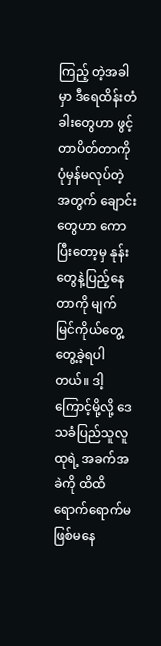ကြည့် တဲ့အခါမှာ ဒီရေထိန်းတံခါးတွေဟာ ဖွင့်တာပိတ်တာကို ပုံမှန်မလုပ်တဲ့အတွက် ချောင်းတွေဟာ ကောပြီးတော့မှ နုန်းတွေနဲ့ပြည့်နေတာကို မျက်မြင်ကိုယ်တွေ့တွေ့ခဲ့ရပါတယ်။ ဒါ့ကြောင့်မို့လို့ ဒေသခံပြည်သူလူထုရဲ့ အခက်အခဲကို ထိထိရောက်ရောက်မဖြစ်မနေ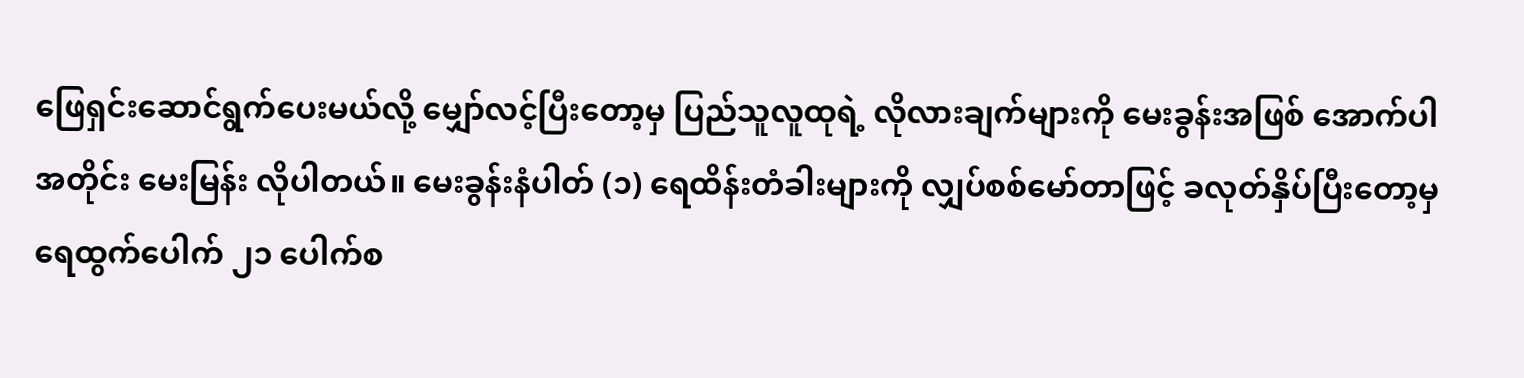ဖြေရှင်းဆောင်ရွက်ပေးမယ်လို့ မျှော်လင့်ပြီးတော့မှ ပြည်သူလူထုရဲ့ လိုလားချက်များကို မေးခွန်းအဖြစ် အောက်ပါအတိုင်း မေးမြန်း လိုပါတယ်။ မေးခွန်းနံပါတ် (၁) ရေထိန်းတံခါးများကို လျှပ်စစ်မော်တာဖြင့် ခလုတ်နှိပ်ပြီးတော့မှ ရေထွက်ပေါက် ၂၁ ပေါက်စ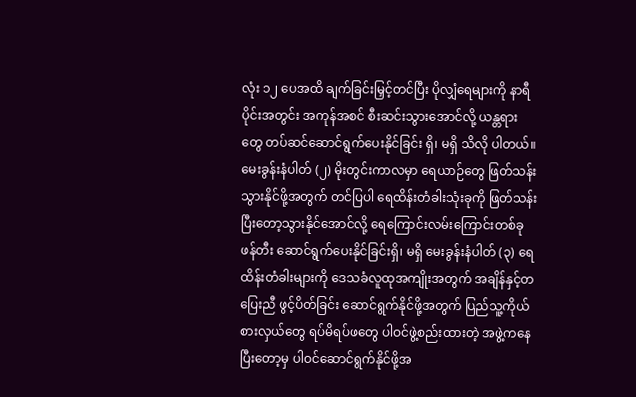လုံး ၁၂ ပေအထိ ချက်ခြင်းမြှင့်တင်ပြီး ပိုလျှံရေများကို နာရီပိုင်းအတွင်း အကုန်အစင် စီးဆင်းသွားအောင်လို့ ယန္တရားတွေ တပ်ဆင်ဆောင်ရွက်ပေးနိုင်ခြင်း ရှိ၊ မရှိ သိလို ပါတယ်။ မေးခွန်းနံပါတ် (၂) မိုးတွင်းကာလမှာ ရေယာဉ်တွေ ဖြတ်သန်းသွားနိုင်ဖို့အတွက် တင်ပြပါ ရေထိန်းတံခါးသုံးခုကို ဖြတ်သန်းပြီးတော့သွားနိုင်အောင်လို့ ရေကြောင်းလမ်းကြောင်းတစ်ခု ဖန်တီး ဆောင်ရွက်ပေးနိုင်ခြင်းရှိ၊ မရှိ မေးခွန်းနံပါတ် (၃) ရေထိန်းတံခါးများကို ဒေသခံလူထုအကျိုးအတွက် အချိန်နှင့်တပြေးညီ ဖွင့်ပိတ်ခြင်း ဆောင်ရွက်နိုင်ဖို့အတွက် ပြည်သူ့ကိုယ်စားလှယ်တွေ ရပ်မိရပ်ဖတွေ ပါဝင်ဖွဲ့စည်းထားတဲ့ အဖွဲ့ကနေပြီးတော့မှ ပါဝင်ဆောင်ရွက်နိုင်ဖို့အ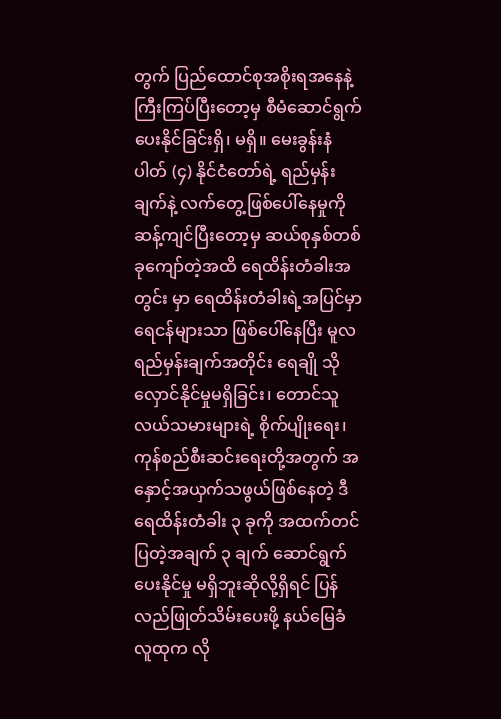တွက် ပြည်ထောင်စုအစိုးရအနေနဲ့ ကြီးကြပ်ပြီးတော့မှ စီမံဆောင်ရွက်ပေးနိုင်ခြင်းရှိ၊ မရှိ။ မေးခွန်းနံပါတ် (၄) နိုင်ငံတော်ရဲ့ ရည်မှန်းချက်နဲ့ လက်တွေ့ဖြစ်ပေါ်နေမှုကို ဆန့်ကျင်ပြီးတော့မှ ဆယ်စုနှစ်တစ်ခုကျော်တဲ့အထိ ရေထိန်းတံခါးအတွင်း မှာ ရေထိန်းတံခါးရဲ့အပြင်မှာ ရေငန်များသာ ဖြစ်ပေါ်နေပြီး မူလရည်မှန်းချက်အတိုင်း ရေချို သိုလှောင်နိုင်မှုမရှိခြင်း၊ တောင်သူလယ်သမားများရဲ့ စိုက်ပျိုးရေး၊ ကုန်စည်စီးဆင်းရေးတို့အတွက် အနှောင့်အယှက်သဖွယ်ဖြစ်နေတဲ့ ဒီရေထိန်းတံခါး ၃ ခုကို အထက်တင်ပြတဲ့အချက် ၃ ချက် ဆောင်ရွက်ပေးနိုင်မှု မရှိဘူးဆိုလို့ရှိရင် ပြန်လည်ဖြုတ်သိမ်းပေးဖို့ နယ်မြေခံလူထုက လို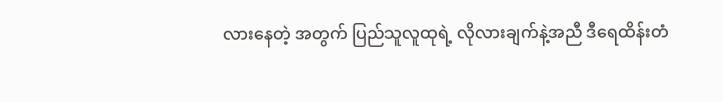လားနေတဲ့ အတွက် ပြည်သူလူထုရဲ့ လိုလားချက်နဲ့အညီ ဒီရေထိန်းတံ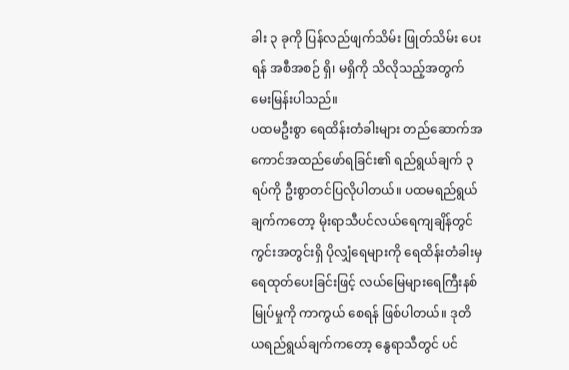ခါး ၃ ခုကို ပြန်လည်ဖျက်သိမ်း ဖြုတ်သိမ်း ပေးရန် အစီအစဉ် ရှိ၊ မရှိကို သိလိုသည့်အတွက် မေးမြန်းပါသည်။
ပထမဦးစွာ ရေထိန်းတံခါးများ တည်ဆောက်အကောင်အထည်ဖော်ရခြင်း၏ ရည်ရွယ်ချက် ၃ ရပ်ကို ဦးစွာတင်ပြလိုပါတယ်။ ပထမရည်ရွယ်ချက်ကတော့ မိုးရာသီပင်လယ်ရေကျချိန်တွင် ကွင်းအတွင်းရှိ ပိုလျှံရေများကို ရေထိန်းတံခါးမှ ရေထုတ်ပေးခြင်းဖြင့် လယ်မြေများရေကြီးနစ်မြုပ်မှုကို ကာကွယ် စေရန် ဖြစ်ပါတယ်။ ဒုတိယရည်ရွယ်ချက်ကတော့ နွေရာသီတွင် ပင်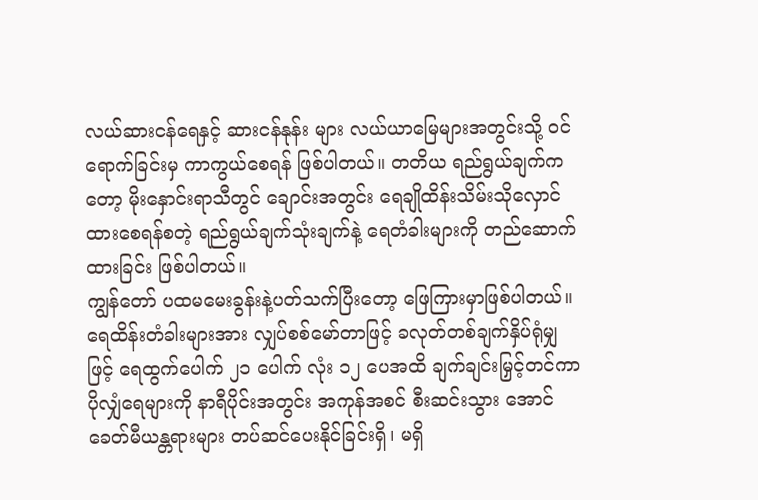လယ်ဆားငန်ရေနှင့် ဆားငန်နုန်း များ လယ်ယာမြေများအတွင်းသို့ ဝင်ရောက်ခြင်းမှ ကာကွယ်စေရန် ဖြစ်ပါတယ်။ တတိယ ရည်ရွယ်ချက်ကတော့ မိုးနှောင်းရာသီတွင် ချောင်းအတွင်း ရေချိုထိန်းသိမ်းသိုလှောင်ထားစေရန်စတဲ့ ရည်ရွယ်ချက်သုံးချက်နဲ့ ရေတံခါးများကို တည်ဆောက်ထားခြင်း ဖြစ်ပါတယ်။
ကျွန်တော် ပထမမေးခွန်းနဲ့ပတ်သက်ပြီးတော့ ဖြေကြားမှာဖြစ်ပါတယ်။ ရေထိန်းတံခါးများအား လျှပ်စစ်မော်တာဖြင့် ခလုတ်တစ်ချက်နှိပ်ရုံမျှဖြင့် ရေထွက်ပေါက် ၂၁ ပေါက် လုံး ၁၂ ပေအထိ ချက်ချင်းမြှင့်တင်ကာ ပိုလျှံရေများကို နာရီပိုင်းအတွင်း အကုန်အစင် စီးဆင်းသွား အောင် ခေတ်မီယန္တရားများ တပ်ဆင်ပေးနိုင်ခြင်းရှိ၊ မရှိ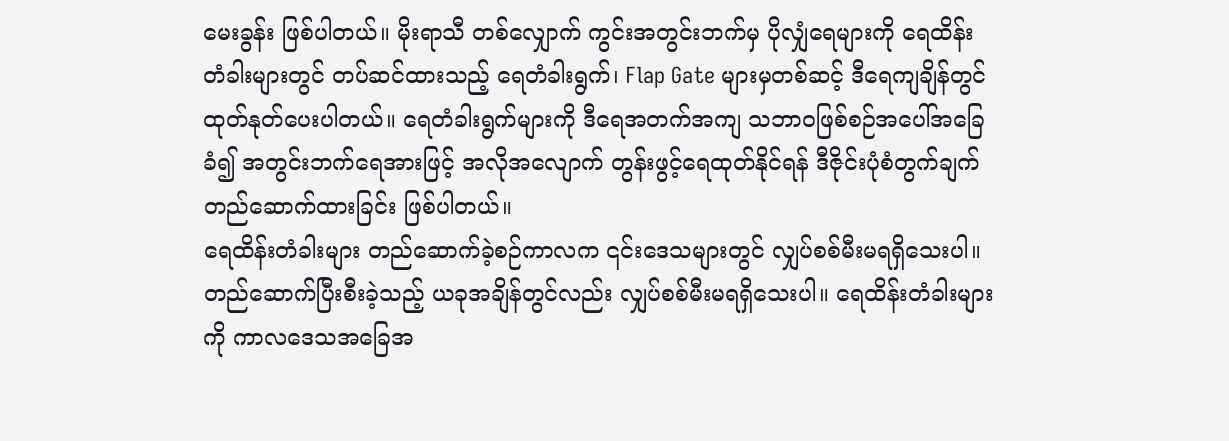မေးခွန်း ဖြစ်ပါတယ်။ မိုးရာသီ တစ်လျှောက် ကွင်းအတွင်းဘက်မှ ပိုလျှံရေများကို ရေထိန်းတံခါးများတွင် တပ်ဆင်ထားသည့် ရေတံခါးရွက်၊ Flap Gate များမှတစ်ဆင့် ဒီရေကျချိန်တွင် ထုတ်နုတ်ပေးပါတယ်။ ရေတံခါးရွက်များကို ဒီရေအတက်အကျ သဘာဝဖြစ်စဉ်အပေါ်အခြေခံ၍ အတွင်းဘက်ရေအားဖြင့် အလိုအလျောက် တွန်းဖွင့်ရေထုတ်နိုင်ရန် ဒီဇိုင်းပုံစံတွက်ချက်တည်ဆောက်ထားခြင်း ဖြစ်ပါတယ်။
ရေထိန်းတံခါးများ တည်ဆောက်ခဲ့စဉ်ကာလက ၎င်းဒေသများတွင် လျှပ်စစ်မီးမရရှိသေးပါ။ တည်ဆောက်ပြီးစီးခဲ့သည့် ယခုအချိန်တွင်လည်း လျှပ်စစ်မီးမရရှိသေးပါ။ ရေထိန်းတံခါးများကို ကာလဒေသအခြေအ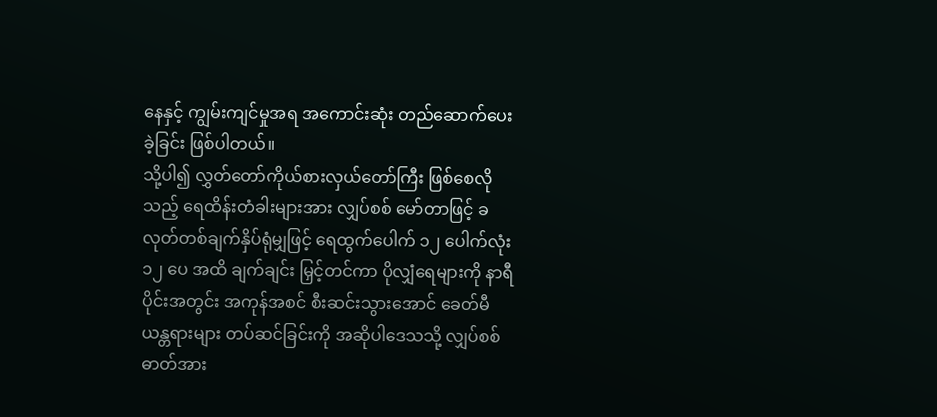နေနှင့် ကျွမ်းကျင်မှုအရ အကောင်းဆုံး တည်ဆောက်ပေးခဲ့ခြင်း ဖြစ်ပါတယ်။
သို့ပါ၍ လွှတ်တော်ကိုယ်စားလှယ်တော်ကြီး ဖြစ်စေလိုသည့် ရေထိန်းတံခါးများအား လျှပ်စစ် မော်တာဖြင့် ခလုတ်တစ်ချက်နှိပ်ရုံမျှဖြင့် ရေထွက်ပေါက် ၁၂ ပေါက်လုံး ၁၂ ပေ အထိ ချက်ချင်း မြှင့်တင်ကာ ပိုလျှံရေများကို နာရီပိုင်းအတွင်း အကုန်အစင် စီးဆင်းသွားအောင် ခေတ်မီယန္တရားများ တပ်ဆင်ခြင်းကို အဆိုပါဒေသသို့ လျှပ်စစ်ဓာတ်အား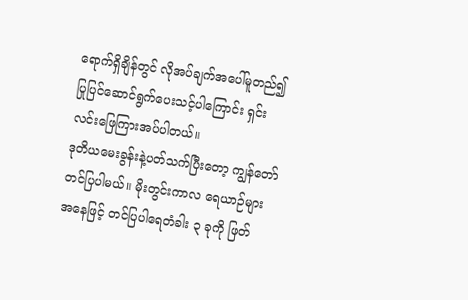ရောက်ရှိချိန်တွင် လိုအပ်ချက်အပေါ်မူတည်၍ ပြုပြင်ဆောင်ရွက်ပေးသင့်ပါကြောင်း ရှင်းလင်းဖြေကြားအပ်ပါတယ်။
ဒုတိယမေးခွန်းနဲ့ပတ်သက်ပြီးတော့ ကျွန်တော်တင်ပြပါမယ်။ မိုးတွင်းကာလ ရေယာဉ်များ အနေဖြင့် တင်ပြပါရေတံခါး ၃ ခုကို ဖြတ်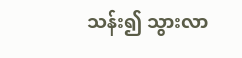သန်း၍ သွားလာ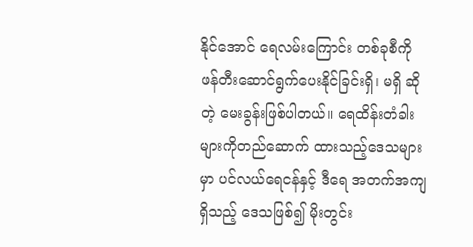နိုင်အောင် ရေလမ်းကြောင်း တစ်ခုစီကို ဖန်တီးဆောင်ရွက်ပေးနိုင်ခြင်းရှိ၊ မရှိ ဆိုတဲ့ မေးခွန်းဖြစ်ပါတယ်။ ရေထိန်းတံခါးများကိုတည်ဆောက် ထားသည့်ဒေသများမှာ ပင်လယ်ရေငန်နှင့် ဒီရေ အတက်အကျရှိသည့် ဒေသဖြစ်၍ မိုးတွင်း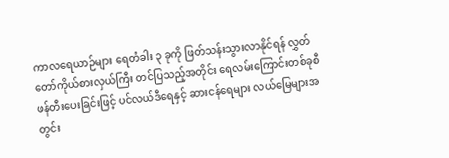ကာလရေယာဉ်များ ရေတံခါး ၃ ခုကို ဖြတ်သန်းသွားလာနိုင်ရန် လွှတ်တော်ကိုယ်စားလှယ်ကြီး တင်ပြသည့်အတိုင်း ရေလမ်းကြောင်းတစ်ခုစီ ဖန်တီးပေးခြင်းဖြင့် ပင်လယ်ဒီရေနှင့် ဆားငန်ရေများ လယ်မြေများအတွင်း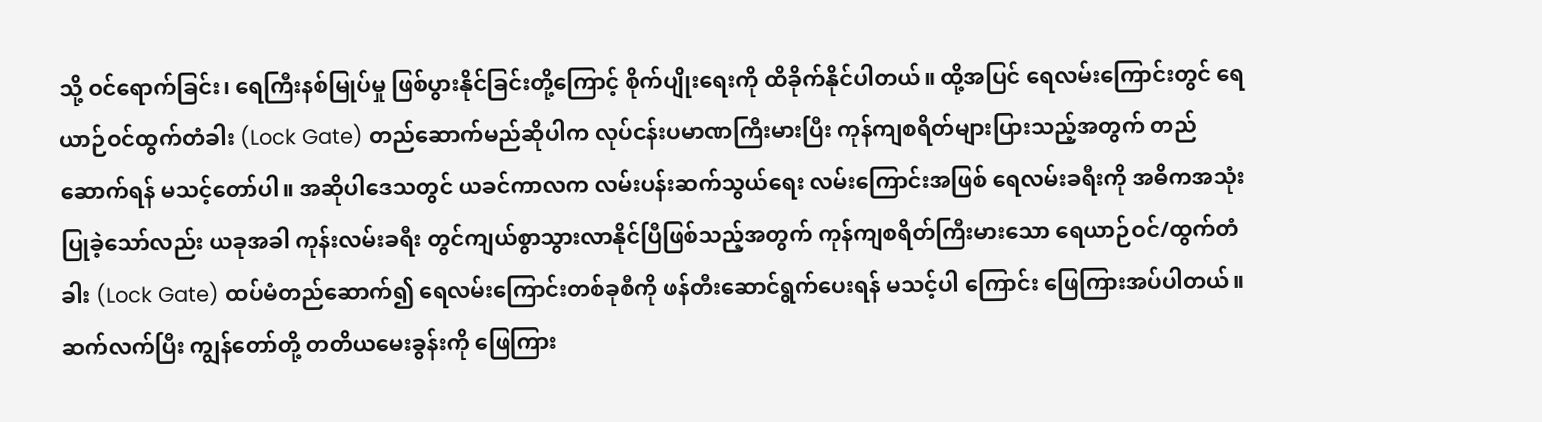သို့ ဝင်ရောက်ခြင်း၊ ရေကြီးနစ်မြုပ်မှု ဖြစ်ပွားနိုင်ခြင်းတို့ကြောင့် စိုက်ပျိုးရေးကို ထိခိုက်နိုင်ပါတယ်။ ထို့အပြင် ရေလမ်းကြောင်းတွင် ရေယာဉ်ဝင်ထွက်တံခါး (Lock Gate) တည်ဆောက်မည်ဆိုပါက လုပ်ငန်းပမာဏကြီးမားပြီး ကုန်ကျစရိတ်များပြားသည့်အတွက် တည်ဆောက်ရန် မသင့်တော်ပါ။ အဆိုပါဒေသတွင် ယခင်ကာလက လမ်းပန်းဆက်သွယ်ရေး လမ်းကြောင်းအဖြစ် ရေလမ်းခရီးကို အဓိကအသုံးပြုခဲ့သော်လည်း ယခုအခါ ကုန်းလမ်းခရီး တွင်ကျယ်စွာသွားလာနိုင်ပြီဖြစ်သည့်အတွက် ကုန်ကျစရိတ်ကြီးမားသော ရေယာဉ်ဝင်/ထွက်တံခါး (Lock Gate) ထပ်မံတည်ဆောက်၍ ရေလမ်းကြောင်းတစ်ခုစီကို ဖန်တီးဆောင်ရွက်ပေးရန် မသင့်ပါ ကြောင်း ဖြေကြားအပ်ပါတယ်။ ဆက်လက်ပြီး ကျွန်တော်တို့ တတိယမေးခွန်းကို ဖြေကြား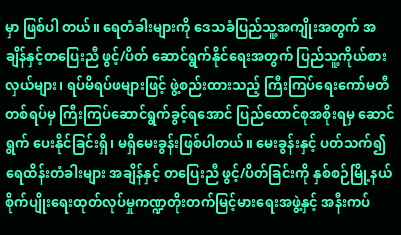မှာ ဖြစ်ပါ တယ်။ ရေတံခါးများကို ဒေသခံပြည်သူ့အကျိုးအတွက် အချိန်နှင့်တပြေးညီ ဖွင့်/ပိတ် ဆောင်ရွက်နိုင်ရေးအတွက် ပြည်သူ့ကိုယ်စားလှယ်များ၊ ရပ်မိရပ်ဖများဖြင့် ဖွဲ့စည်းထားသည့် ကြီးကြပ်ရေးကော်မတီတစ်ရပ်မှ ကြီးကြပ်ဆောင်ရွက်ခွင့်ရအောင် ပြည်ထောင်စုအစိုးရမှ ဆောင်ရွက် ပေးနိုင်ခြင်းရှိ၊ မရှိမေးခွန်းဖြစ်ပါတယ်။ မေးခွန်းနှင့် ပတ်သက်၍ ရေထိန်းတံခါးများ အချိန်နှင့် တပြေးညီ ဖွင့်/ပိတ်ခြင်းကို နှစ်စဉ်မြို့နယ် စိုက်ပျိုးရေးထုတ်လုပ်မှုကဏ္ဍတိုးတက်မြင့်မားရေးအဖွဲ့နှင့် အနီးကပ်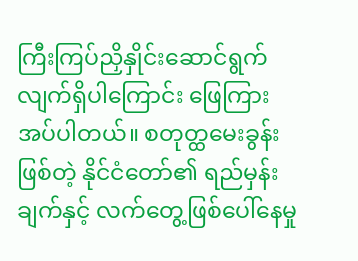ကြီးကြပ်ညှိနှိုင်းဆောင်ရွက်လျက်ရှိပါကြောင်း ဖြေကြားအပ်ပါတယ်။ စတုတ္ထမေးခွန်းဖြစ်တဲ့ နိုင်ငံတော်၏ ရည်မှန်းချက်နှင့် လက်တွေ့ဖြစ်ပေါ်နေမှု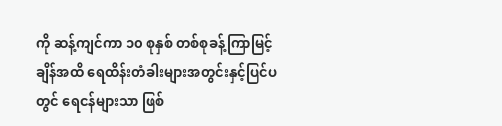ကို ဆန့်ကျင်ကာ ၁၀ စုနှစ် တစ်စုခန့်ကြာမြင့် ချိန်အထိ ရေထိန်းတံခါးများအတွင်းနှင့်ပြင်ပတွင် ရေငန်များသာ ဖြစ်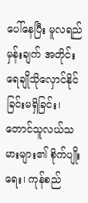ပေါ်နေပြီး မူလရည်မှန်းချက် အတိုင်း ရေချိုသိုလှောင်နိုင်ခြင်းမရှိခြင်း၊ တောင်သူလယ်သမားများ၏ စိုက်ပျိုးရေး၊ ကုန်စည်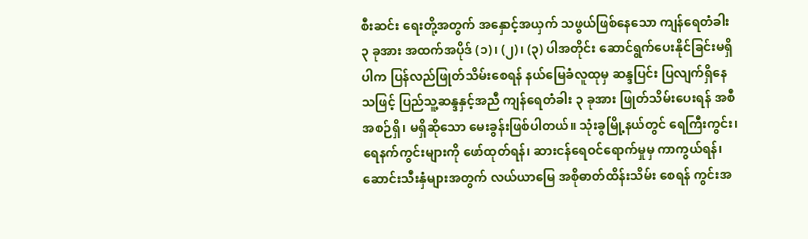စီးဆင်း ရေးတို့အတွက် အနှောင့်အယှက် သဖွယ်ဖြစ်နေသော ကျန်ရေတံခါး ၃ ခုအား အထက်အပိုဒ် (၁)၊ (၂)၊ (၃) ပါအတိုင်း ဆောင်ရွက်ပေးနိုင်ခြင်းမရှိပါက ပြန်လည်ဖြုတ်သိမ်းစေရန် နယ်မြေခံလူထုမှ ဆန္ဒပြင်း ပြလျက်ရှိနေသဖြင့် ပြည်သူ့ဆန္ဒနှင့်အညီ ကျန်ရေတံခါး ၃ ခုအား ဖြုတ်သိမ်းပေးရန် အစီအစဉ်ရှိ၊ မရှိဆိုသော မေးခွန်းဖြစ်ပါတယ်။ သုံးခွမြို့နယ်တွင် ရေကြီးကွင်း၊ ရေနက်ကွင်းများကို ဖော်ထုတ်ရန်၊ ဆားငန်ရေဝင်ရောက်မှုမှ ကာကွယ်ရန်၊ ဆောင်းသီးနှံများအတွက် လယ်ယာမြေ အစိုဓာတ်ထိန်းသိမ်း စေရန် ကွင်းအ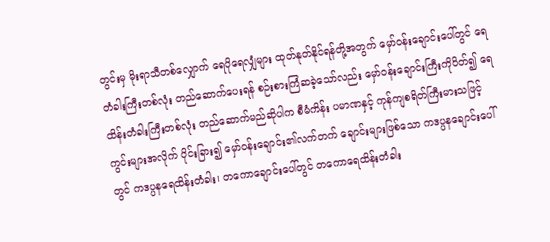တွင်းမှ မိုးရာသီတစ်လျှောက် ရေပိုရေလျှံများ ထုတ်နုတ်နိုင်ရန်တို့အတွက် မှော်ဝန်းချောင်းပေါ်တွင် ရေတံခါးကြီးတစ်လုံး တည်ဆောက်ပေးရန် စဉ်းစားကြံဆခဲ့သော်လည်း မှော်ဝန်းချောင်းကြီးကိုပိတ်၍ ရေထိန်းတံခါးကြီးတစ်လုံး တည်ဆောက်မည်ဆိုပါက စီမံကိန်း ပမာဏနှင့် ကုန်ကျစရိတ်ကြီးမားသဖြင့် ကွင်းများအလိုက် ပိုင်းခြား၍ မှော်ဝန်းချောင်း၏လက်တက် ချောင်းများဖြစ်သော ကဒပ္ပနချောင်းပေါ်တွင် ကဒပ္ပနရေထိန်းတံခါး၊ တကောချောင်းပေါ်တွင် တကောရေထိန်းတံခါး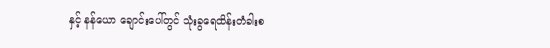နှင့် နန်ယော ချောင်းပေါ်တွင် သုံးခွရေထိန်းတံခါးစ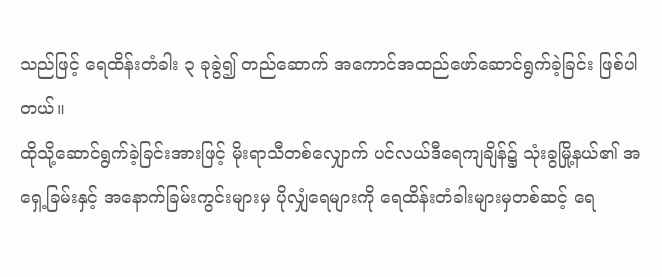သည်ဖြင့် ရေထိန်းတံခါး ၃ ခုခွဲ၍ တည်ဆောက် အကောင်အထည်ဖော်ဆောင်ရွက်ခဲ့ခြင်း ဖြစ်ပါတယ်။
ထိုသို့ဆောင်ရွက်ခဲ့ခြင်းအားဖြင့် မိုးရာသီတစ်လျှောက် ပင်လယ်ဒီရေကျချိန်၌ သုံးခွမြို့နယ်၏ အရှေ့ခြမ်းနှင့် အနောက်ခြမ်းကွင်းများမှ ပိုလျှံရေများကို ရေထိန်းတံခါးများမှတစ်ဆင့် ရေ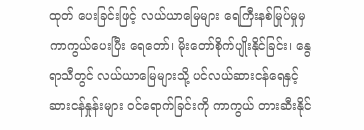ထုတ် ပေးခြင်းဖြင့် လယ်ယာမြေများ ရေကြီးနစ်မြုပ်မှုမှ ကာကွယ်ပေးပြီး ရေတော်၊ မိုးတော်စိုက်ပျိုးနိုင်ခြင်း၊ နွေရာသီတွင် လယ်ယာမြေများသို့ ပင်လယ်ဆားငန်ရေနှင့် ဆားငန်နှုန်းများ ဝင်ရောက်ခြင်းကို ကာကွယ် တားဆီးနိုင်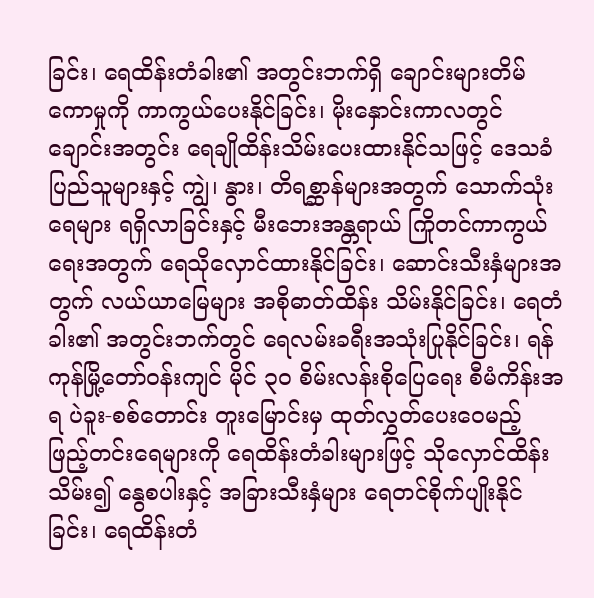ခြင်း၊ ရေထိန်းတံခါး၏ အတွင်းဘက်ရှိ ချောင်းများတိမ်ကောမှုကို ကာကွယ်ပေးနိုင်ခြင်း၊ မိုးနှောင်းကာလတွင် ချောင်းအတွင်း ရေချိုထိန်းသိမ်းပေးထားနိုင်သဖြင့် ဒေသခံ ပြည်သူများနှင့် ကျွဲ၊ နွား၊ တိရစ္ဆာန်များအတွက် သောက်သုံးရေများ ရရှိလာခြင်းနှင့် မီးဘေးအန္တရာယ် ကြိုတင်ကာကွယ် ရေးအတွက် ရေသိုလှောင်ထားနိုင်ခြင်း၊ ဆောင်းသီးနှံများအတွက် လယ်ယာမြေများ အစိုဓာတ်ထိန်း သိမ်းနိုင်ခြင်း၊ ရေတံခါး၏ အတွင်းဘက်တွင် ရေလမ်းခရီးအသုံးပြုနိုင်ခြင်း၊ ရန်ကုန်မြို့တော်ဝန်းကျင် မိုင် ၃၀ စိမ်းလန်းစိုပြေရေး စီမံကိန်းအရ ပဲခူး-စစ်တောင်း တူးမြောင်းမှ ထုတ်လွှတ်ပေးဝေမည့် ဖြည့်တင်းရေများကို ရေထိန်းတံခါးများဖြင့် သိုလှောင်ထိန်းသိမ်း၍ နွေစပါးနှင့် အခြားသီးနှံများ ရေတင်စိုက်ပျိုးနိုင်ခြင်း၊ ရေထိန်းတံ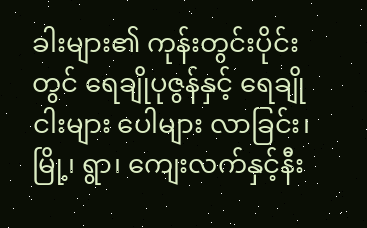ခါးများ၏ ကုန်းတွင်းပိုင်းတွင် ရေချိုပုဇွန်နှင့် ရေချိုငါးများ ပေါများ လာခြင်း၊ မြို့၊ ရွာ၊ ကျေးလက်နှင့်နီး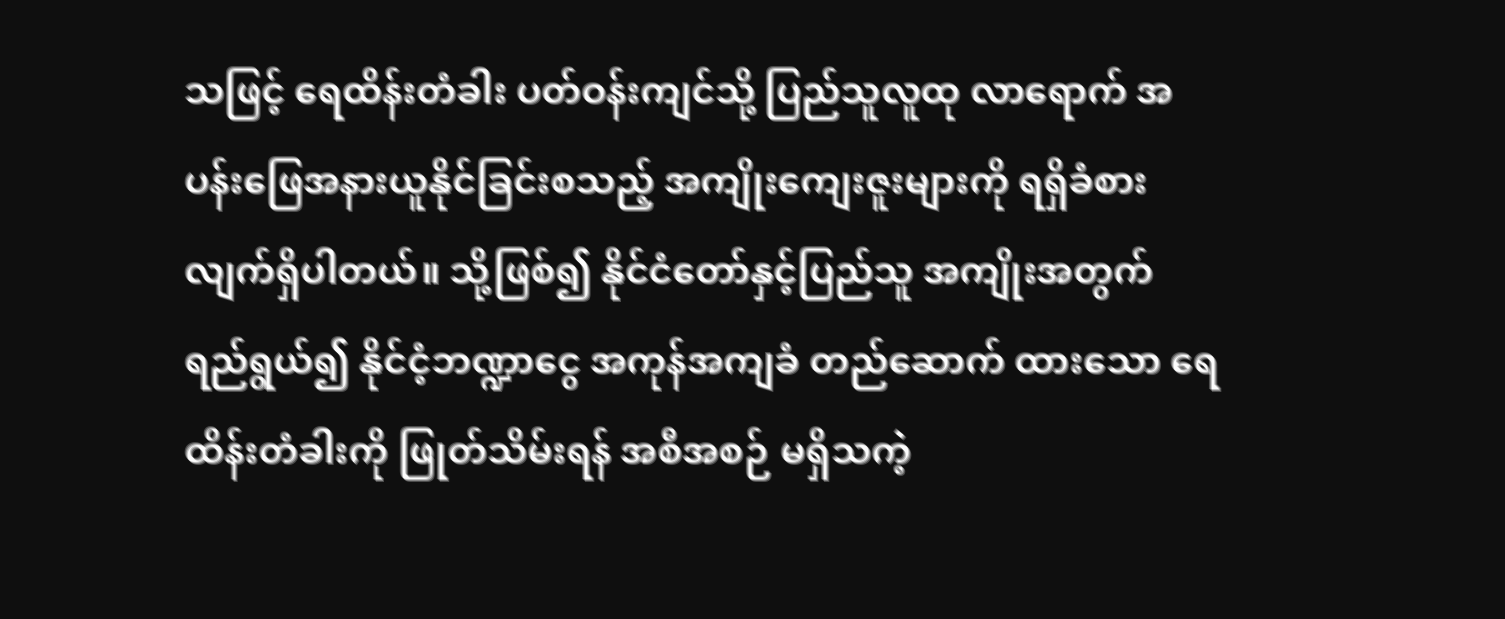သဖြင့် ရေထိန်းတံခါး ပတ်ဝန်းကျင်သို့ ပြည်သူလူထု လာရောက် အပန်းဖြေအနားယူနိုင်ခြင်းစသည့် အကျိုးကျေးဇူးများကို ရရှိခံစားလျက်ရှိပါတယ်။ သို့ဖြစ်၍ နိုင်ငံတော်နှင့်ပြည်သူ အကျိုးအတွက် ရည်ရွယ်၍ နိုင်ငံ့ဘဏ္ဍာငွေ အကုန်အကျခံ တည်ဆောက် ထားသော ရေထိန်းတံခါးကို ဖြုတ်သိမ်းရန် အစီအစဉ် မရှိသကဲ့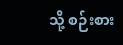သို့ စဉ်းစား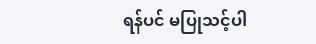ရန်ပင် မပြုသင့်ပါ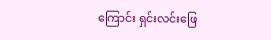ကြောင်း ရှင်းလင်းဖြေ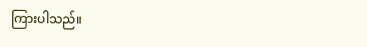ကြားပါသည်။